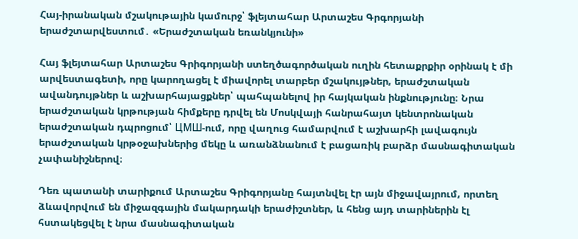Հայ-իրանական մշակութային կամուրջ՝ ֆլեյտահար Արտաշես Գրգորյանի երաժշտարվեստում․ «Երաժշտական եռանկյունի»

Հայ ֆլեյտահար Արտաշես Գրիգորյանի ստեղծագործական ուղին հետաքրքիր օրինակ է մի արվեստագետի, որը կարողացել է միավորել տարբեր մշակույթներ, երաժշտական ավանդույթներ և աշխարհայացքներ՝ պահպանելով իր հայկական ինքնությունը։ Նրա երաժշտական կրթության հիմքերը դրվել են Մոսկվայի հանրահայտ կենտրոնական երաժշտական դպրոցում՝ ЦМШ-ում, որը վաղուց համարվում է աշխարհի լավագույն երաժշտական կրթօջախներից մեկը և առանձնանում է բացառիկ բարձր մասնագիտական չափանիշներով։

Դեռ պատանի տարիքում Արտաշես Գրիգորյանը հայտնվել էր այն միջավայրում, որտեղ ձևավորվում են միջազգային մակարդակի երաժիշտներ, և հենց այդ տարիներին էլ հստակեցվել է նրա մասնագիտական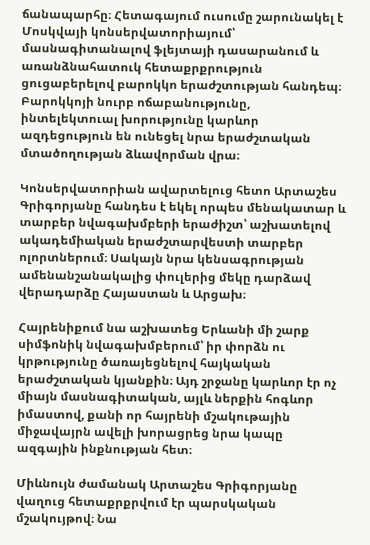ճանապարհը։ Հետագայում ուսումը շարունակել է Մոսկվայի կոնսերվատորիայում՝ մասնագիտանալով ֆլեյտայի դասարանում և առանձնահատուկ հետաքրքրություն ցուցաբերելով բարոկկո երաժշտության հանդեպ։ Բարոկկոյի նուրբ ոճաբանությունը, ինտելեկտուալ խորությունը կարևոր ազդեցություն են ունեցել նրա երաժշտական մտածողության ձևավորման վրա։

Կոնսերվատորիան ավարտելուց հետո Արտաշես Գրիգորյանը հանդես է եկել որպես մենակատար և տարբեր նվագախմբերի երաժիշտ՝ աշխատելով ակադեմիական երաժշտարվեստի տարբեր ոլորտներում։ Սակայն նրա կենսագրության ամենանշանակալից փուլերից մեկը դարձավ վերադարձը Հայաստան և Արցախ։

Հայրենիքում նա աշխատեց Երևանի մի շարք սիմֆոնիկ նվագախմբերում՝ իր փորձն ու կրթությունը ծառայեցնելով հայկական երաժշտական կյանքին։ Այդ շրջանը կարևոր էր ոչ միայն մասնագիտական, այլև ներքին հոգևոր իմաստով, քանի որ հայրենի մշակութային միջավայրն ավելի խորացրեց նրա կապը ազգային ինքնության հետ։

Միևնույն ժամանակ Արտաշես Գրիգորյանը վաղուց հետաքրքրվում էր պարսկական մշակույթով։ Նա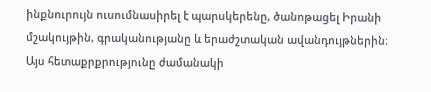ինքնուրույն ուսումնասիրել է պարսկերենը, ծանոթացել Իրանի մշակույթին, գրականությանը և երաժշտական ավանդույթներին։ Այս հետաքրքրությունը ժամանակի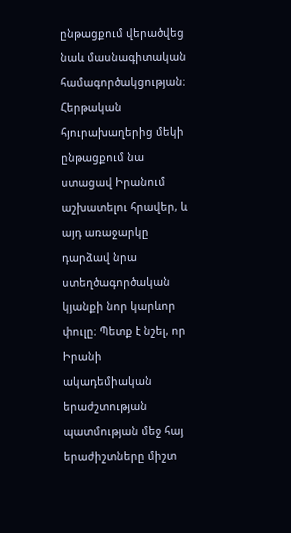ընթացքում վերածվեց նաև մասնագիտական համագործակցության։ Հերթական հյուրախաղերից մեկի ընթացքում նա ստացավ Իրանում աշխատելու հրավեր, և այդ առաջարկը դարձավ նրա ստեղծագործական կյանքի նոր կարևոր փուլը։ Պետք է նշել, որ Իրանի ակադեմիական երաժշտության պատմության մեջ հայ երաժիշտները միշտ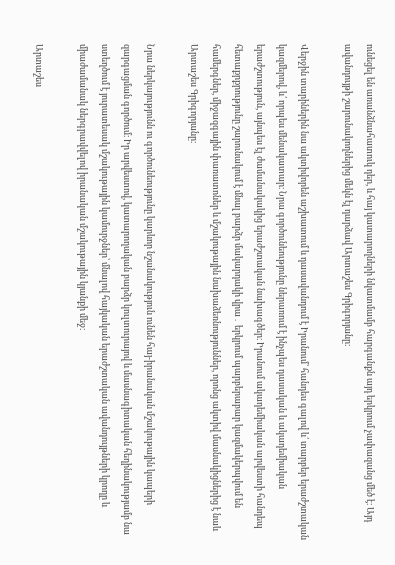ունեցել են առանձնահատուկ դեր, և հայ կատարողների նկատմամբ հարգանքն այդ երկրում չափազանց մեծ է։ Այդ ավանդույթի շարունակողներից մեկն էլ դարձավ Արտաշես Գրիգորյանը։

Վերջին տարիներին նա ակտիվորեն աշխատում և դասավանդում է Իրանում՝ հանդես գալով և՛ տարբեր երաժշտական կազմերով, և՛ որպես մենակատար։ Նրա գործունեությունը ներառում է ինչպես դասական և ակադեմիական երաժշտություն, այնպես էլ ժամանակակից երաժշտական նախագծեր։ Իրանում ակադեմիական արվեստի հանդեպ հետաքրքրությունը շարունակում է մնալ բարձր մակարդակի վրա․ երկրում պարբերաբար կազմակերպվում են համերգներ, միջազգային փառատոներ և մշակութային նախաձեռնություններ, որոնց ակտիվ մասնակիցներից է նաև Արտաշես Գրիգորյանը։

Նրա ներկայությունն ու գործունեությունը կարևոր նշանակություն ունեն հայ-իրանական մշակութային կապերի զարգացման գործում։ Իր արվեստով, կատարողական բարձր կուլտուրայով և մասնագիտական հեղինակությամբ նա ստեղծում է յուրատեսակ մշակութային կամուրջներ՝ մնալով հայկական երաժշտական ավանդույթների կրողը և միաժամանակ ներգրավվելով իրանական մշակութային կյանքի մեջ։

Արտաշես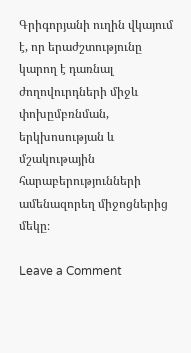Գրիգորյանի ուղին վկայում է, որ երաժշտությունը կարող է դառնալ ժողովուրդների միջև փոխըմբռնման, երկխոսության և մշակութային հարաբերությունների ամենազորեղ միջոցներից մեկը։

Leave a Comment